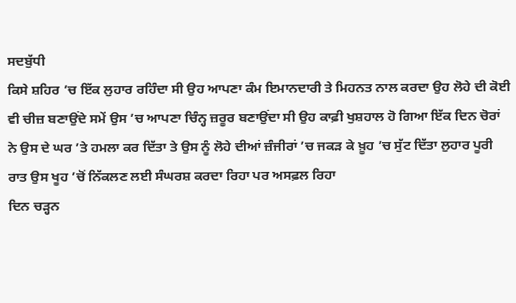ਸਦਬੁੱਧੀ
ਕਿਸੇ ਸ਼ਹਿਰ ’ਚ ਇੱਕ ਲੁਹਾਰ ਰਹਿੰਦਾ ਸੀ ਉਹ ਆਪਣਾ ਕੰਮ ਇਮਾਨਦਾਰੀ ਤੇ ਮਿਹਨਤ ਨਾਲ ਕਰਦਾ ਉਹ ਲੋਹੇ ਦੀ ਕੋਈ ਵੀ ਚੀਜ਼ ਬਣਾਉਂਦੇ ਸਮੇਂ ਉਸ ’ਚ ਆਪਣਾ ਚਿੰਨ੍ਹ ਜ਼ਰੂਰ ਬਣਾਉਂਦਾ ਸੀ ਉਹ ਕਾਫ਼ੀ ਖੁਸ਼ਹਾਲ ਹੋ ਗਿਆ ਇੱਕ ਦਿਨ ਚੋਰਾਂ ਨੇ ਉਸ ਦੇ ਘਰ ’ਤੇ ਹਮਲਾ ਕਰ ਦਿੱਤਾ ਤੇ ਉਸ ਨੂੰ ਲੋਹੇ ਦੀਆਂ ਜ਼ੰਜੀਰਾਂ ’ਚ ਜਕੜ ਕੇ ਖ਼ੂਹ ’ਚ ਸੁੱਟ ਦਿੱਤਾ ਲੁਹਾਰ ਪੂਰੀ ਰਾਤ ਉਸ ਖੂਹ ’ਚੋਂ ਨਿੱਕਲਣ ਲਈ ਸੰਘਰਸ਼ ਕਰਦਾ ਰਿਹਾ ਪਰ ਅਸਫ਼ਲ ਰਿਹਾ
ਦਿਨ ਚੜ੍ਹਨ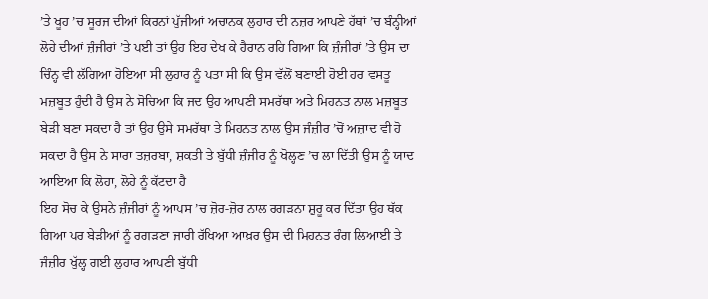’ਤੇ ਖੂਹ ’ਚ ਸੂਰਜ ਦੀਆਂ ਕਿਰਨਾਂ ਪੁੱਜੀਆਂ ਅਚਾਨਕ ਲੁਹਾਰ ਦੀ ਨਜ਼ਰ ਆਪਣੇ ਹੱਥਾਂ ’ਚ ਬੰਨ੍ਹੀਆਂ ਲੋਹੇ ਦੀਆਂ ਜ਼ੰਜੀਰਾਂ ’ਤੇ ਪਈ ਤਾਂ ਉਹ ਇਹ ਦੇਖ ਕੇ ਹੈਰਾਨ ਰਹਿ ਗਿਆ ਕਿ ਜ਼ੰਜੀਰਾਂ ’ਤੇ ਉਸ ਦਾ ਚਿੰਨ੍ਹ ਵੀ ਲੱਗਿਆ ਹੋਇਆ ਸੀ ਲੁਹਾਰ ਨੂੰ ਪਤਾ ਸੀ ਕਿ ਉਸ ਵੱਲੋਂ ਬਣਾਈ ਹੋਈ ਹਰ ਵਸਤੂ ਮਜ਼ਬੂਤ ਹੁੰਦੀ ਹੈ ਉਸ ਨੇ ਸੋਚਿਆ ਕਿ ਜਦ ਉਹ ਆਪਣੀ ਸਮਰੱਥਾ ਅਤੇ ਮਿਹਨਤ ਨਾਲ ਮਜ਼ਬੂਤ ਬੇੜੀ ਬਣਾ ਸਕਦਾ ਹੈ ਤਾਂ ਉਹ ਉਸੇ ਸਮਰੱਥਾ ਤੇ ਮਿਹਨਤ ਨਾਲ ਉਸ ਜੰਜ਼ੀਰ ’ਚੋਂ ਅਜ਼ਾਦ ਵੀ ਹੋ ਸਕਦਾ ਹੈ ਉਸ ਨੇ ਸਾਰਾ ਤਜ਼ਰਬਾ, ਸ਼ਕਤੀ ਤੇ ਬੁੱਧੀ ਜ਼ੰਜੀਰ ਨੂੰ ਖੋਲ੍ਹਣ ’ਚ ਲਾ ਦਿੱਤੀ ਉਸ ਨੂੰ ਯਾਦ ਆਇਆ ਕਿ ਲੋਹਾ, ਲੋਹੇ ਨੂੰ ਕੱਟਦਾ ਹੈ
ਇਹ ਸੋਚ ਕੇ ਉਸਨੇ ਜ਼ੰਜੀਰਾਂ ਨੂੰ ਆਪਸ ’ਚ ਜ਼ੋਰ-ਜ਼ੋਰ ਨਾਲ ਰਗੜਨਾ ਸ਼ੁਰੂ ਕਰ ਦਿੱਤਾ ਉਹ ਥੱਕ ਗਿਆ ਪਰ ਬੇੜੀਆਂ ਨੂੰ ਰਗੜਣਾ ਜਾਰੀ ਰੱਖਿਆ ਆਖ਼ਰ ਉਸ ਦੀ ਮਿਹਨਤ ਰੰਗ ਲਿਆਈ ਤੇ ਜੰਜ਼ੀਰ ਖੁੱਲ੍ਹ ਗਈ ਲੁਹਾਰ ਆਪਣੀ ਬੁੱਧੀ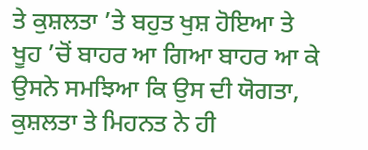ਤੇ ਕੁਸ਼ਲਤਾ ’ਤੇ ਬਹੁਤ ਖੁਸ਼ ਹੋਇਆ ਤੇ ਖੂਹ ’ਚੋਂ ਬਾਹਰ ਆ ਗਿਆ ਬਾਹਰ ਆ ਕੇ ਉਸਨੇ ਸਮਝਿਆ ਕਿ ਉਸ ਦੀ ਯੋਗਤਾ, ਕੁਸ਼ਲਤਾ ਤੇ ਮਿਹਨਤ ਨੇ ਹੀ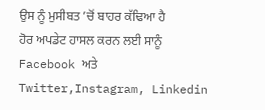ਉਸ ਨੂੰ ਮੁਸੀਬਤ ’ਚੋਂ ਬਾਹਰ ਕੱਢਿਆ ਹੈ
ਹੋਰ ਅਪਡੇਟ ਹਾਸਲ ਕਰਨ ਲਈ ਸਾਨੂੰ Facebook ਅਤੇ Twitter,Instagram, Linkedin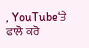, YouTube‘ਤੇ ਫਾਲੋ ਕਰੋ